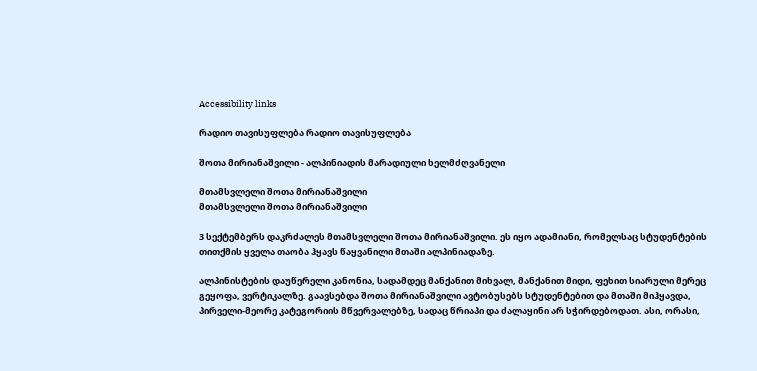Accessibility links

რადიო თავისუფლება რადიო თავისუფლება

შოთა მირიანაშვილი - ალპინიადის მარადიული ხელმძღვანელი

მთამსვლელი შოთა მირიანაშვილი
მთამსვლელი შოთა მირიანაშვილი

3 სექტემბერს დაკრძალეს მთამსვლელი შოთა მირიანაშვილი. ეს იყო ადამიანი, რომელსაც სტუდენტების თითქმის ყველა თაობა ჰყავს წაყვანილი მთაში ალპინიადაზე.

ალპინისტების დაუწერელი კანონია, სადამდეც მანქანით მიხვალ, მანქანით მიდი, ფეხით სიარული მერეც გეყოფა, ვერტიკალზე. გაავსებდა შოთა მირიანაშვილი ავტობუსებს სტუდენტებით და მთაში მიჰყავდა, პირველი-მეორე კატეგორიის მწვერვალებზე, სადაც წრიაპი და ძალაყინი არ სჭირდებოდათ. ასი, ორასი,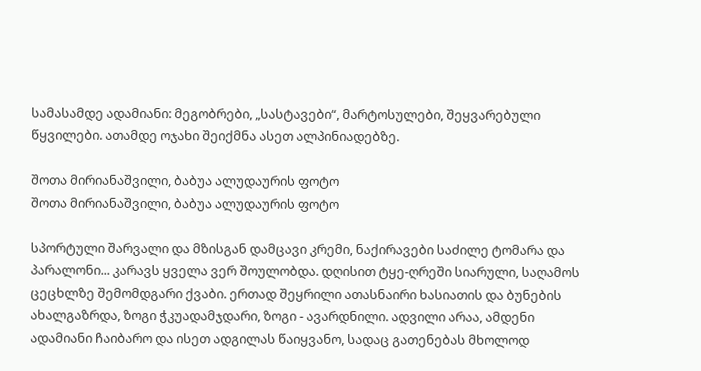სამასამდე ადამიანი: მეგობრები, „სასტავები“, მარტოსულები, შეყვარებული წყვილები. ათამდე ოჯახი შეიქმნა ასეთ ალპინიადებზე.

შოთა მირიანაშვილი, ბაბუა ალუდაურის ფოტო
შოთა მირიანაშვილი, ბაბუა ალუდაურის ფოტო

სპორტული შარვალი და მზისგან დამცავი კრემი, ნაქირავები საძილე ტომარა და პარალონი... კარავს ყველა ვერ შოულობდა. დღისით ტყე-ღრეში სიარული, საღამოს ცეცხლზე შემომდგარი ქვაბი. ერთად შეყრილი ათასნაირი ხასიათის და ბუნების ახალგაზრდა, ზოგი ჭკუადამჯდარი, ზოგი - ავარდნილი. ადვილი არაა, ამდენი ადამიანი ჩაიბარო და ისეთ ადგილას წაიყვანო, სადაც გათენებას მხოლოდ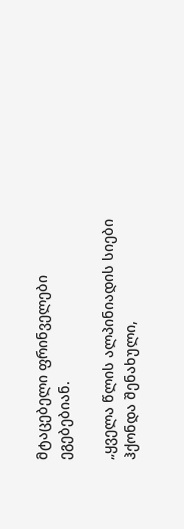მტაცებელი ფრინველები ეგებებიან.

„ყველა წლის ალპინიადის სიები ჰქონდა შენახული,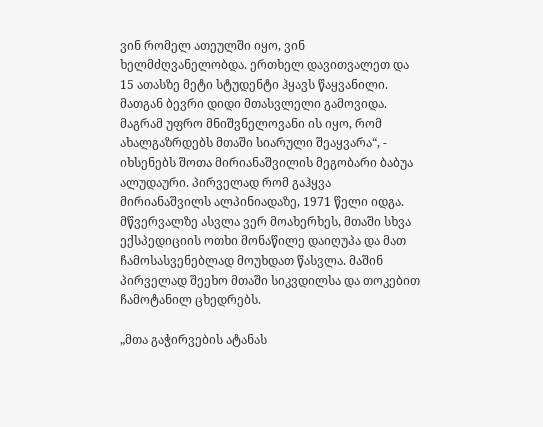ვინ რომელ ათეულში იყო, ვინ ხელმძღვანელობდა. ერთხელ დავითვალეთ და 15 ათასზე მეტი სტუდენტი ჰყავს წაყვანილი. მათგან ბევრი დიდი მთასვლელი გამოვიდა. მაგრამ უფრო მნიშვნელოვანი ის იყო, რომ ახალგაზრდებს მთაში სიარული შეაყვარა“, - იხსენებს შოთა მირიანაშვილის მეგობარი ბაბუა ალუდაური. პირველად რომ გაჰყვა მირიანაშვილს ალპინიადაზე, 1971 წელი იდგა. მწვერვალზე ასვლა ვერ მოახერხეს, მთაში სხვა ექსპედიციის ოთხი მონაწილე დაიღუპა და მათ ჩამოსასვენებლად მოუხდათ წასვლა. მაშინ პირველად შეეხო მთაში სიკვდილსა და თოკებით ჩამოტანილ ცხედრებს.

„მთა გაჭირვების ატანას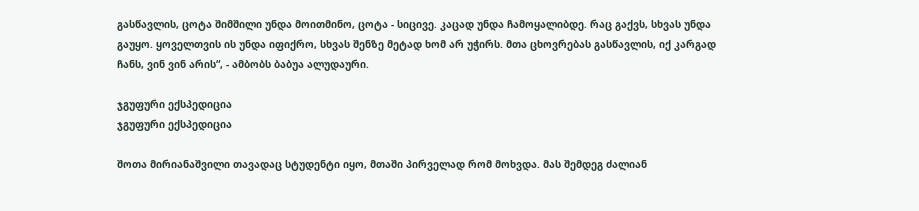გასწავლის, ცოტა შიმშილი უნდა მოითმინო, ცოტა - სიცივე. კაცად უნდა ჩამოყალიბდე. რაც გაქვს, სხვას უნდა გაუყო. ყოველთვის ის უნდა იფიქრო, სხვას შენზე მეტად ხომ არ უჭირს. მთა ცხოვრებას გასწავლის, იქ კარგად ჩანს, ვინ ვინ არის“, - ამბობს ბაბუა ალუდაური.

ჯგუფური ექსპედიცია
ჯგუფური ექსპედიცია

შოთა მირიანაშვილი თავადაც სტუდენტი იყო, მთაში პირველად რომ მოხვდა. მას შემდეგ ძალიან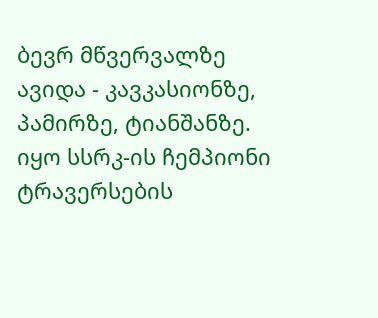ბევრ მწვერვალზე ავიდა - კავკასიონზე, პამირზე, ტიანშანზე. იყო სსრკ-ის ჩემპიონი ტრავერსების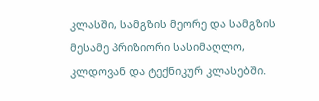კლასში, სამგზის მეორე და სამგზის მესამე პრიზიორი სასიმაღლო, კლდოვან და ტექნიკურ კლასებში.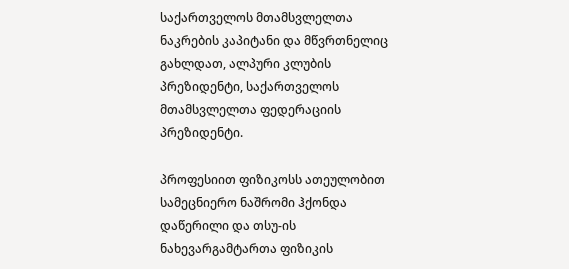საქართველოს მთამსვლელთა ნაკრების კაპიტანი და მწვრთნელიც გახლდათ, ალპური კლუბის პრეზიდენტი, საქართველოს მთამსვლელთა ფედერაციის პრეზიდენტი.

პროფესიით ფიზიკოსს ათეულობით სამეცნიერო ნაშრომი ჰქონდა დაწერილი და თსუ-ის ნახევარგამტართა ფიზიკის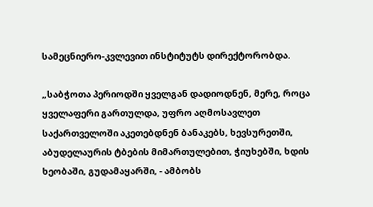სამეცნიერო-კვლევით ინსტიტუტს დირექტორობდა.

„საბჭოთა პერიოდში ყველგან დადიოდნენ, მერე, როცა ყველაფერი გართულდა, უფრო აღმოსავლეთ საქართველოში აკეთებდნენ ბანაკებს, ხევსურეთში, აბუდელაურის ტბების მიმართულებით, ჭიუხებში, ხდის ხეობაში, გუდამაყარში, - ამბობს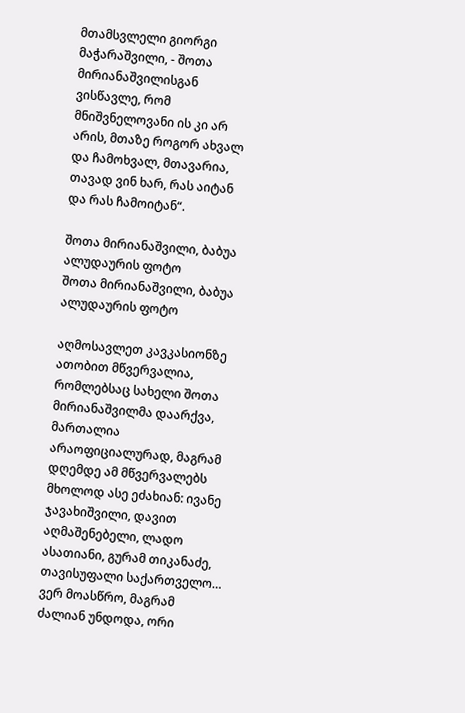მთამსვლელი გიორგი მაჭარაშვილი, - შოთა მირიანაშვილისგან ვისწავლე, რომ მნიშვნელოვანი ის კი არ არის, მთაზე როგორ ახვალ და ჩამოხვალ, მთავარია, თავად ვინ ხარ, რას აიტან და რას ჩამოიტან“.

შოთა მირიანაშვილი, ბაბუა ალუდაურის ფოტო
შოთა მირიანაშვილი, ბაბუა ალუდაურის ფოტო

აღმოსავლეთ კავკასიონზე ათობით მწვერვალია, რომლებსაც სახელი შოთა მირიანაშვილმა დაარქვა, მართალია არაოფიციალურად, მაგრამ დღემდე ამ მწვერვალებს მხოლოდ ასე ეძახიან: ივანე ჯავახიშვილი, დავით აღმაშენებელი, ლადო ასათიანი, გურამ თიკანაძე, თავისუფალი საქართველო… ვერ მოასწრო, მაგრამ ძალიან უნდოდა, ორი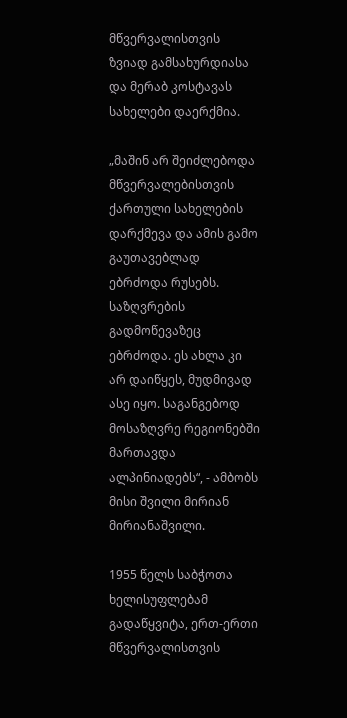მწვერვალისთვის ზვიად გამსახურდიასა და მერაბ კოსტავას სახელები დაერქმია.

„მაშინ არ შეიძლებოდა მწვერვალებისთვის ქართული სახელების დარქმევა და ამის გამო გაუთავებლად ებრძოდა რუსებს. საზღვრების გადმოწევაზეც ებრძოდა. ეს ახლა კი არ დაიწყეს, მუდმივად ასე იყო. საგანგებოდ მოსაზღვრე რეგიონებში მართავდა ალპინიადებს“, - ამბობს მისი შვილი მირიან მირიანაშვილი.

1955 წელს საბჭოთა ხელისუფლებამ გადაწყვიტა, ერთ-ერთი მწვერვალისთვის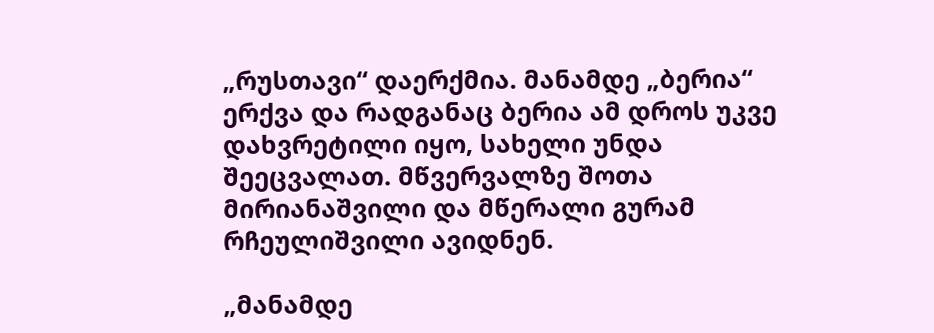„რუსთავი“ დაერქმია. მანამდე „ბერია“ ერქვა და რადგანაც ბერია ამ დროს უკვე დახვრეტილი იყო, სახელი უნდა შეეცვალათ. მწვერვალზე შოთა მირიანაშვილი და მწერალი გურამ რჩეულიშვილი ავიდნენ.

„მანამდე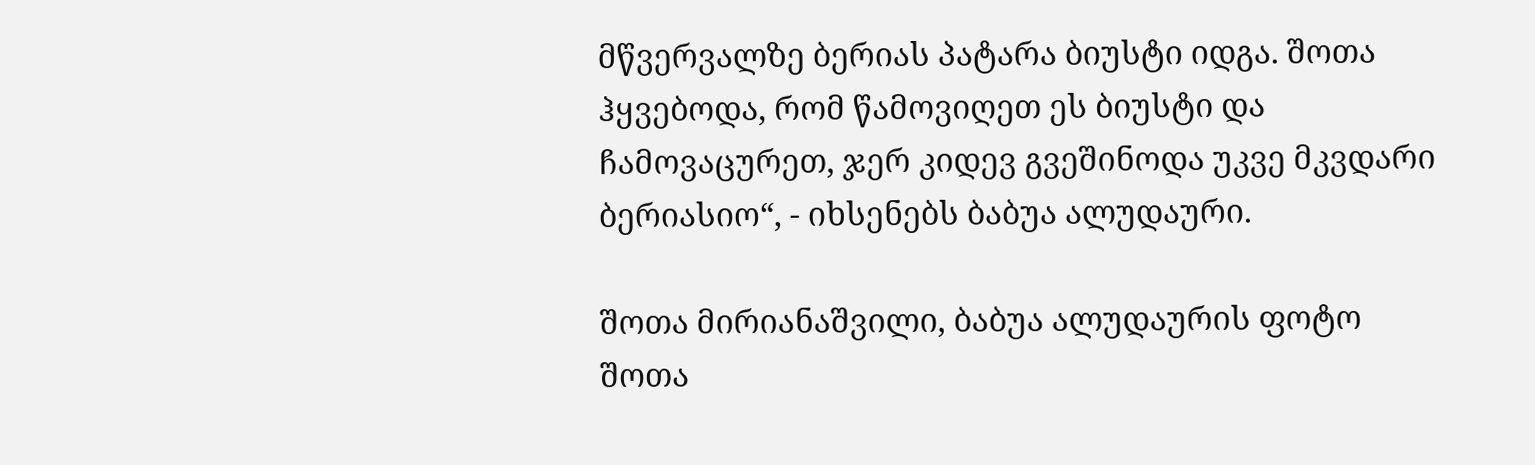მწვერვალზე ბერიას პატარა ბიუსტი იდგა. შოთა ჰყვებოდა, რომ წამოვიღეთ ეს ბიუსტი და ჩამოვაცურეთ, ჯერ კიდევ გვეშინოდა უკვე მკვდარი ბერიასიო“, - იხსენებს ბაბუა ალუდაური.

შოთა მირიანაშვილი, ბაბუა ალუდაურის ფოტო
შოთა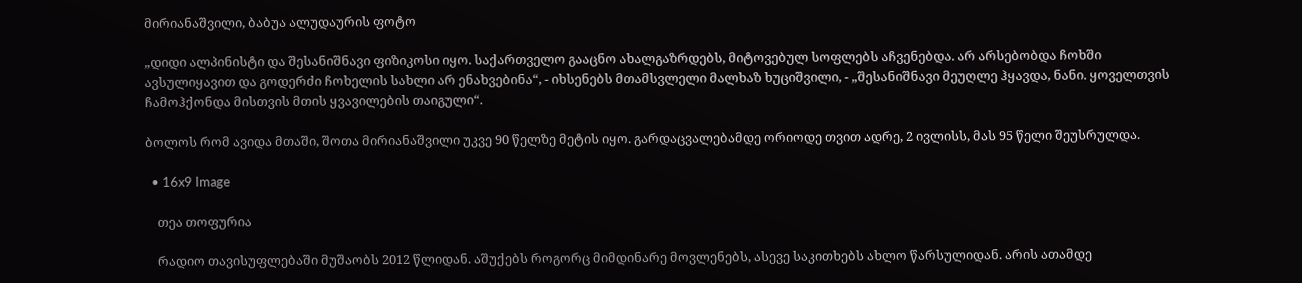მირიანაშვილი, ბაბუა ალუდაურის ფოტო

„დიდი ალპინისტი და შესანიშნავი ფიზიკოსი იყო. საქართველო გააცნო ახალგაზრდებს, მიტოვებულ სოფლებს აჩვენებდა. არ არსებობდა ჩოხში ავსულიყავით და გოდერძი ჩოხელის სახლი არ ენახვებინა“, - იხსენებს მთამსვლელი მალხაზ ხუციშვილი, - „შესანიშნავი მეუღლე ჰყავდა, ნანი. ყოველთვის ჩამოჰქონდა მისთვის მთის ყვავილების თაიგული“.

ბოლოს რომ ავიდა მთაში, შოთა მირიანაშვილი უკვე 90 წელზე მეტის იყო. გარდაცვალებამდე ორიოდე თვით ადრე, 2 ივლისს, მას 95 წელი შეუსრულდა.

  • 16x9 Image

    თეა თოფურია

    რადიო თავისუფლებაში მუშაობს 2012 წლიდან. აშუქებს როგორც მიმდინარე მოვლენებს, ასევე საკითხებს ახლო წარსულიდან. არის ათამდე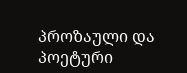პროზაული და პოეტური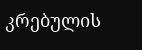კრებულის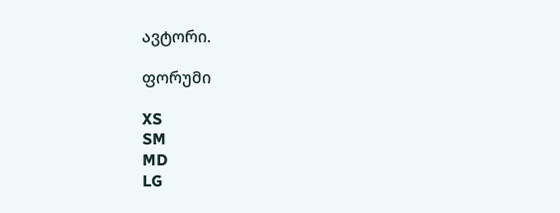ავტორი.

ფორუმი

XS
SM
MD
LG